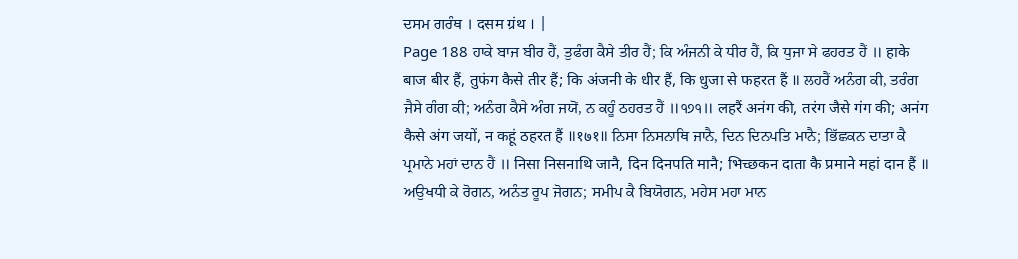ਦਸਮ ਗਰੰਥ । दसम ग्रंथ । |
Page 188 ਹਾਕੇ ਬਾਜ ਬੀਰ ਹੈਂ, ਤੁਫੰਗ ਕੈਸੇ ਤੀਰ ਹੈਂ; ਕਿ ਅੰਜਨੀ ਕੇ ਧੀਰ ਹੈਂ, ਕਿ ਧੁਜਾ ਸੇ ਫਹਰਤ ਹੈਂ ॥ हाके बाज बीर हैं, तुफंग कैसे तीर हैं; कि अंजनी के धीर हैं, कि धुजा से फहरत हैं ॥ ਲਹਰੈਂ ਅਨੰਗ ਕੀ, ਤਰੰਗ ਜੈਸੇ ਗੰਗ ਕੀ; ਅਨੰਗ ਕੈਸੇ ਅੰਗ ਜਯੋਂ, ਨ ਕਹੂੰ ਠਹਰਤ ਹੈਂ ॥੧੭੧॥ लहरैं अनंग की, तरंग जैसे गंग की; अनंग कैसे अंग जयों, न कहूं ठहरत हैं ॥१७१॥ ਨਿਸਾ ਨਿਸਨਾਥਿ ਜਾਨੈ, ਦਿਨ ਦਿਨਪਤਿ ਮਾਨੈ; ਭਿੱਛਕਨ ਦਾਤਾ ਕੈ ਪ੍ਰਮਾਨੇ ਮਹਾਂ ਦਾਨ ਹੈਂ ॥ निसा निसनाथि जानै, दिन दिनपति मानै; भिच्छकन दाता कै प्रमाने महां दान हैं ॥ ਅਉਖਧੀ ਕੇ ਰੋਗਨ, ਅਨੰਤ ਰੂਪ ਜੋਗਨ; ਸਮੀਪ ਕੈ ਬਿਯੋਗਨ, ਮਹੇਸ ਮਹਾ ਮਾਨ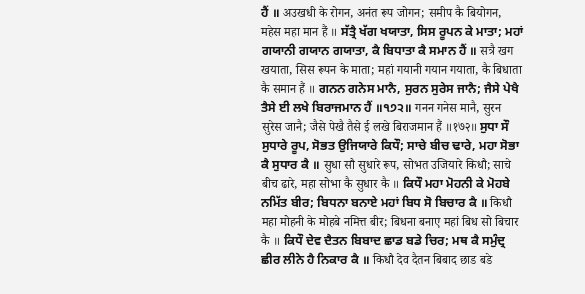ਹੈਂ ॥ अउखधी के रोगन, अनंत रूप जोगन; समीप कै बियोगन, महेस महा मान हैं ॥ ਸੱਤ੍ਰੈ ਖੱਗ ਖਯਾਤਾ, ਸਿਸ ਰੂਪਨ ਕੇ ਮਾਤਾ; ਮਹਾਂ ਗਯਾਨੀ ਗਯਾਨ ਗਯਾਤਾ, ਕੈ ਬਿਧਾਤਾ ਕੈ ਸਮਾਨ ਹੈਂ ॥ सत्रै खग खयाता, सिस रूपन के माता; महां गयानी गयान गयाता, कै बिधाता कै समान हैं ॥ ਗਨਨ ਗਨੇਸ ਮਾਨੈ, ਸੁਰਨ ਸੁਰੇਸ ਜਾਨੈ; ਜੈਸੇ ਪੇਖੈ ਤੈਸੇ ਈ ਲਖੇ ਬਿਰਾਜਮਾਨ ਹੈਂ ॥੧੭੨॥ गनन गनेस मानै, सुरन सुरेस जानै; जैसे पेखै तैसे ई लखे बिराजमान हैं ॥१७२॥ ਸੁਧਾ ਸੌ ਸੁਧਾਰੇ ਰੂਪ, ਸੋਭਤ ਉਜਿਯਾਰੇ ਕਿਧੌ; ਸਾਚੇ ਬੀਚ ਢਾਰੇ, ਮਹਾ ਸੋਭਾ ਕੈ ਸੁਧਾਰ ਕੈ ॥ सुधा सौ सुधारे रूप, सोभत उजियारे किधौ; साचे बीच ढारे, महा सोभा कै सुधार कै ॥ ਕਿਧੌ ਮਹਾ ਮੋਹਨੀ ਕੇ ਮੋਹਬੇ ਨਮਿੱਤ ਬੀਰ; ਬਿਧਨਾ ਬਨਾਏ ਮਹਾਂ ਬਿਧ ਸੋ ਬਿਚਾਰ ਕੈ ॥ किधौ महा मोहनी के मोहबे नमित्त बीर; बिधना बनाए महां बिध सो बिचार कै ॥ ਕਿਧੌ ਦੇਵ ਦੈਤਨ ਬਿਬਾਦ ਛਾਡ ਬਡੇ ਚਿਰ; ਮਥ ਕੈ ਸਮੁੰਦ੍ਰ ਛੀਰ ਲੀਨੇ ਹੈ ਨਿਕਾਰ ਕੈ ॥ किधौ देव दैतन बिबाद छाड बडे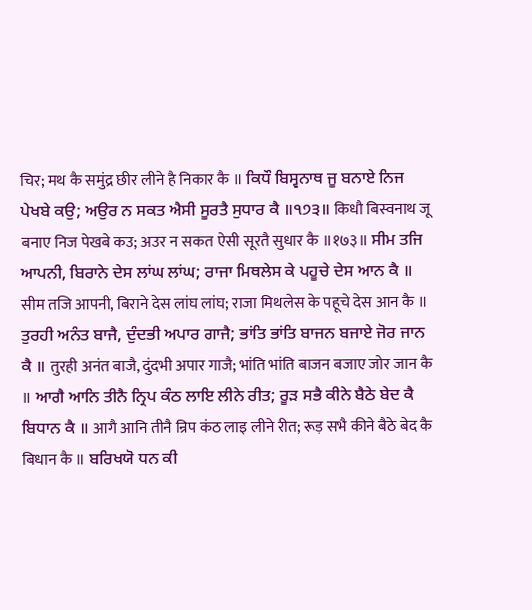चिर; मथ कै समुंद्र छीर लीने है निकार कै ॥ ਕਿਧੌ ਬਿਸ੍ਵਨਾਥ ਜੂ ਬਨਾਏ ਨਿਜ ਪੇਖਬੇ ਕਉ; ਅਉਰ ਨ ਸਕਤ ਐਸੀ ਸੂਰਤੈ ਸੁਧਾਰ ਕੈ ॥੧੭੩॥ किधौ बिस्वनाथ जू बनाए निज पेखबे कउ; अउर न सकत ऐसी सूरतै सुधार कै ॥१७३॥ ਸੀਮ ਤਜਿ ਆਪਨੀ, ਬਿਰਾਨੇ ਦੇਸ ਲਾਂਘ ਲਾਂਘ; ਰਾਜਾ ਮਿਥਲੇਸ ਕੇ ਪਹੂਚੇ ਦੇਸ ਆਨ ਕੈ ॥ सीम तजि आपनी, बिराने देस लांघ लांघ; राजा मिथलेस के पहूचे देस आन कै ॥ ਤੁਰਹੀ ਅਨੰਤ ਬਾਜੈ, ਦੁੰਦਭੀ ਅਪਾਰ ਗਾਜੈ; ਭਾਂਤਿ ਭਾਂਤਿ ਬਾਜਨ ਬਜਾਏ ਜੋਰ ਜਾਨ ਕੈ ॥ तुरही अनंत बाजै, दुंदभी अपार गाजै; भांति भांति बाजन बजाए जोर जान कै ॥ ਆਗੈ ਆਨਿ ਤੀਨੈ ਨ੍ਰਿਪ ਕੰਠ ਲਾਇ ਲੀਨੇ ਰੀਤ; ਰੂੜ ਸਭੈ ਕੀਨੇ ਬੈਠੇ ਬੇਦ ਕੈ ਬਿਧਾਨ ਕੈ ॥ आगै आनि तीनै न्रिप कंठ लाइ लीने रीत; रूड़ सभै कीने बैठे बेद कै बिधान कै ॥ ਬਰਿਖਯੋ ਧਨ ਕੀ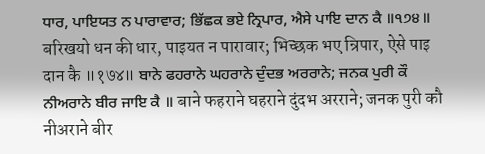ਧਾਰ, ਪਾਇਯਤ ਨ ਪਾਰਾਵਾਰ; ਭਿੱਛਕ ਭਏ ਨ੍ਰਿਪਾਰ, ਐਸੇ ਪਾਇ ਦਾਨ ਕੈ ॥੧੭੪॥ बरिखयो धन की धार, पाइयत न पारावार; भिच्छक भए न्रिपार, ऐसे पाइ दान कै ॥१७४॥ ਬਾਨੇ ਫਹਰਾਨੇ ਘਹਰਾਨੇ ਦੁੰਦਭ ਅਰਰਾਨੇ; ਜਨਕ ਪੁਰੀ ਕੌ ਨੀਅਰਾਨੇ ਬੀਰ ਜਾਇ ਕੈ ॥ बाने फहराने घहराने दुंदभ अरराने; जनक पुरी कौ नीअराने बीर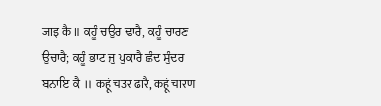जाइ कै ॥ ਕਹੂੰ ਚਉਰ ਢਾਰੈ, ਕਹੂੰ ਚਾਰਣ ਉਚਾਰੈ; ਕਹੂੰ ਭਾਟ ਜੁ ਪੁਕਾਰੈ ਛੰਦ ਸੁੰਦਰ ਬਨਾਇ ਕੈ ॥ कहूं चउर ढारै, कहूं चारण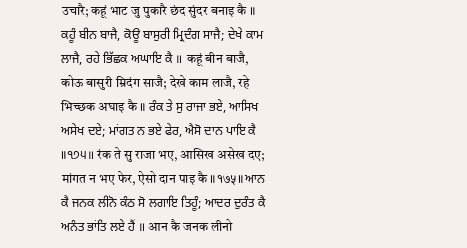उचारै; कहूं भाट जु पुकारै छंद सुंदर बनाइ कै ॥ ਕਹੂੰ ਬੀਨ ਬਾਜੈ, ਕੋਊ ਬਾਸੁਰੀ ਮ੍ਰਿਦੰਗ ਸਾਜੈ; ਦੇਖੇ ਕਾਮ ਲਾਜੈ, ਰਹੇ ਭਿੱਛਕ ਅਘਾਇ ਕੈ ॥ कहूं बीन बाजै, कोऊ बासुरी म्रिदंग साजै; देखे काम लाजै, रहे भिच्छक अघाइ कै ॥ ਰੰਕ ਤੇ ਸੁ ਰਾਜਾ ਭਏ, ਆਸਿਖ ਅਸੇਖ ਦਏ; ਮਾਂਗਤ ਨ ਭਏ ਫੇਰ, ਐਸੋ ਦਾਨ ਪਾਇ ਕੈ ॥੧੭੫॥ रंक ते सु राजा भए, आसिख असेख दए; मांगत न भए फेर, ऐसो दान पाइ कै ॥१७५॥ ਆਨ ਕੈ ਜਨਕ ਲੀਨੋ ਕੰਠ ਸੋ ਲਗਾਇ ਤਿਹੂੰ; ਆਦਰ ਦੁਰੰਤ ਕੈ ਅਨੰਤ ਭਾਂਤਿ ਲਏ ਹੈਂ ॥ आन कै जनक लीनो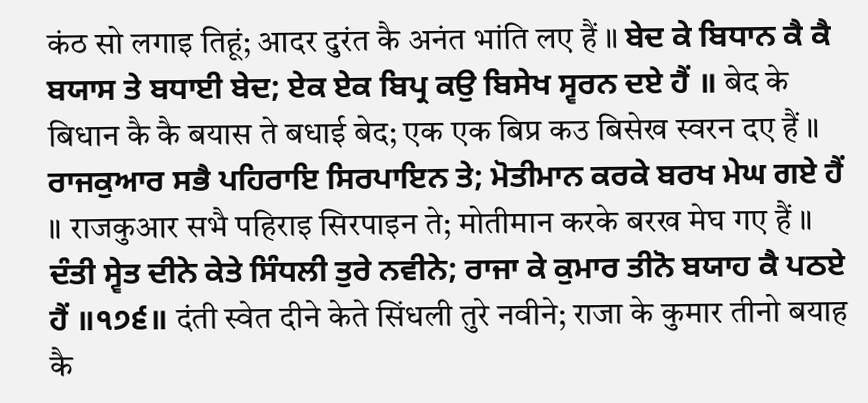कंठ सो लगाइ तिहूं; आदर दुरंत कै अनंत भांति लए हैं ॥ ਬੇਦ ਕੇ ਬਿਧਾਨ ਕੈ ਕੈ ਬਯਾਸ ਤੇ ਬਧਾਈ ਬੇਦ; ਏਕ ਏਕ ਬਿਪ੍ਰ ਕਉ ਬਿਸੇਖ ਸ੍ਵਰਨ ਦਏ ਹੈਂ ॥ बेद के बिधान कै कै बयास ते बधाई बेद; एक एक बिप्र कउ बिसेख स्वरन दए हैं ॥ ਰਾਜਕੁਆਰ ਸਭੈ ਪਹਿਰਾਇ ਸਿਰਪਾਇਨ ਤੇ; ਮੋਤੀਮਾਨ ਕਰਕੇ ਬਰਖ ਮੇਘ ਗਏ ਹੈਂ ॥ राजकुआर सभै पहिराइ सिरपाइन ते; मोतीमान करके बरख मेघ गए हैं ॥ ਦੰਤੀ ਸ੍ਵੇਤ ਦੀਨੇ ਕੇਤੇ ਸਿੰਧਲੀ ਤੁਰੇ ਨਵੀਨੇ; ਰਾਜਾ ਕੇ ਕੁਮਾਰ ਤੀਨੋ ਬਯਾਹ ਕੈ ਪਠਏ ਹੈਂ ॥੧੭੬॥ दंती स्वेत दीने केते सिंधली तुरे नवीने; राजा के कुमार तीनो बयाह कै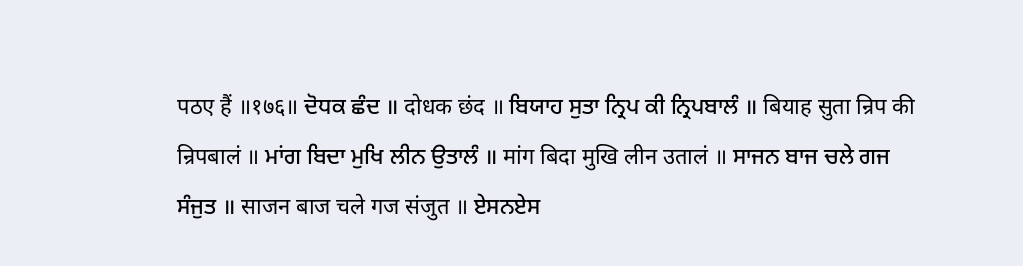पठए हैं ॥१७६॥ ਦੋਧਕ ਛੰਦ ॥ दोधक छंद ॥ ਬਿਯਾਹ ਸੁਤਾ ਨ੍ਰਿਪ ਕੀ ਨ੍ਰਿਪਬਾਲੰ ॥ बियाह सुता न्रिप की न्रिपबालं ॥ ਮਾਂਗ ਬਿਦਾ ਮੁਖਿ ਲੀਨ ਉਤਾਲੰ ॥ मांग बिदा मुखि लीन उतालं ॥ ਸਾਜਨ ਬਾਜ ਚਲੇ ਗਜ ਸੰਜੁਤ ॥ साजन बाज चले गज संजुत ॥ ਏਸਨਏਸ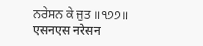ਨਰੇਸਨ ਕੇ ਜੁਤ ॥੧੭੭॥ एसनएस नरेसन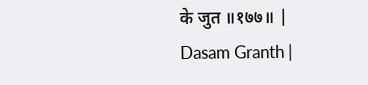के जुत ॥१७७॥ |
Dasam Granth |